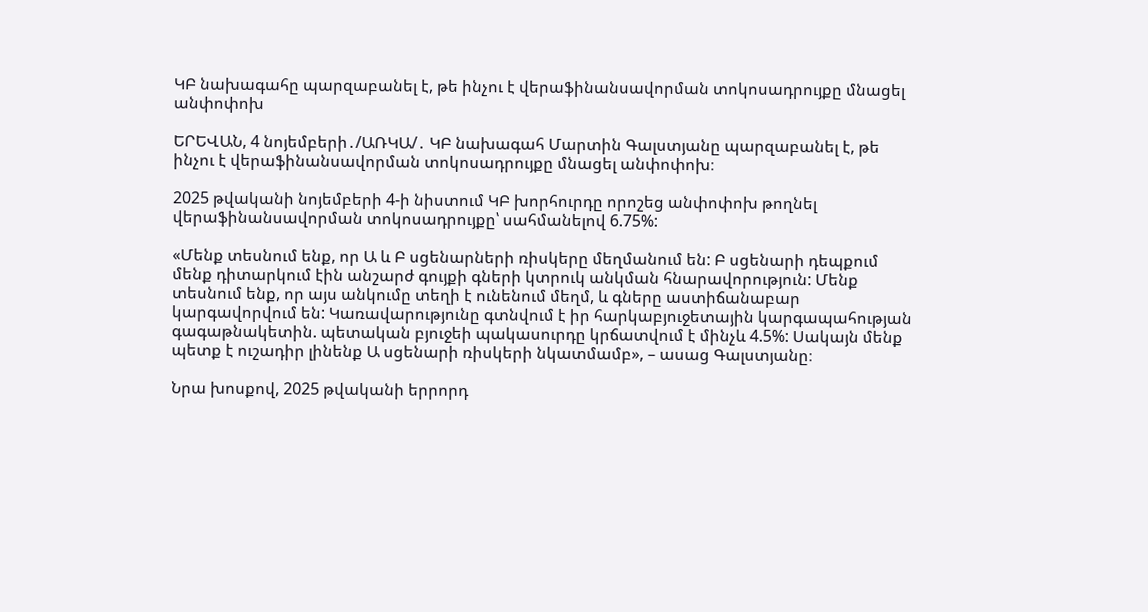ԿԲ նախագահը պարզաբանել է, թե ինչու է վերաֆինանսավորման տոկոսադրույքը մնացել անփոփոխ

ԵՐԵՎԱՆ, 4 նոյեմբերի․/ԱՌԿԱ/․ ԿԲ նախագահ Մարտին Գալստյանը պարզաբանել է, թե ինչու է վերաֆինանսավորման տոկոսադրույքը մնացել անփոփոխ։

2025 թվականի նոյեմբերի 4-ի նիստում ԿԲ խորհուրդը որոշեց անփոփոխ թողնել վերաֆինանսավորման տոկոսադրույքը՝ սահմանելով 6.75%:

«Մենք տեսնում ենք, որ Ա և Բ սցենարների ռիսկերը մեղմանում են: Բ սցենարի դեպքում մենք դիտարկում էին անշարժ գույքի գների կտրուկ անկման հնարավորություն: Մենք տեսնում ենք, որ այս անկումը տեղի է ունենում մեղմ, և գները աստիճանաբար կարգավորվում են: Կառավարությունը գտնվում է իր հարկաբյուջետային կարգապահության գագաթնակետին. պետական բյուջեի պակասուրդը կրճատվում է մինչև 4.5%: Սակայն մենք պետք է ուշադիր լինենք Ա սցենարի ռիսկերի նկատմամբ», – ասաց Գալստյանը։

Նրա խոսքով, 2025 թվականի երրորդ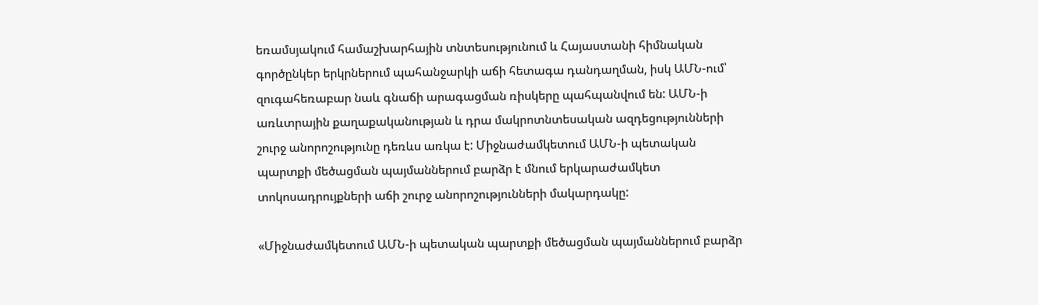եռամսյակում համաշխարհային տնտեսությունում և Հայաստանի հիմնական գործընկեր երկրներում պահանջարկի աճի հետագա դանդաղման, իսկ ԱՄՆ-ում՝ զուգահեռաբար նաև գնաճի արագացման ռիսկերը պահպանվում են: ԱՄՆ-ի առևտրային քաղաքականության և դրա մակրոտնտեսական ազդեցությունների շուրջ անորոշությունը դեռևս առկա է: Միջնաժամկետում ԱՄՆ-ի պետական պարտքի մեծացման պայմաններում բարձր է մնում երկարաժամկետ տոկոսադրույքների աճի շուրջ անորոշությունների մակարդակը:

«Միջնաժամկետում ԱՄՆ-ի պետական պարտքի մեծացման պայմաններում բարձր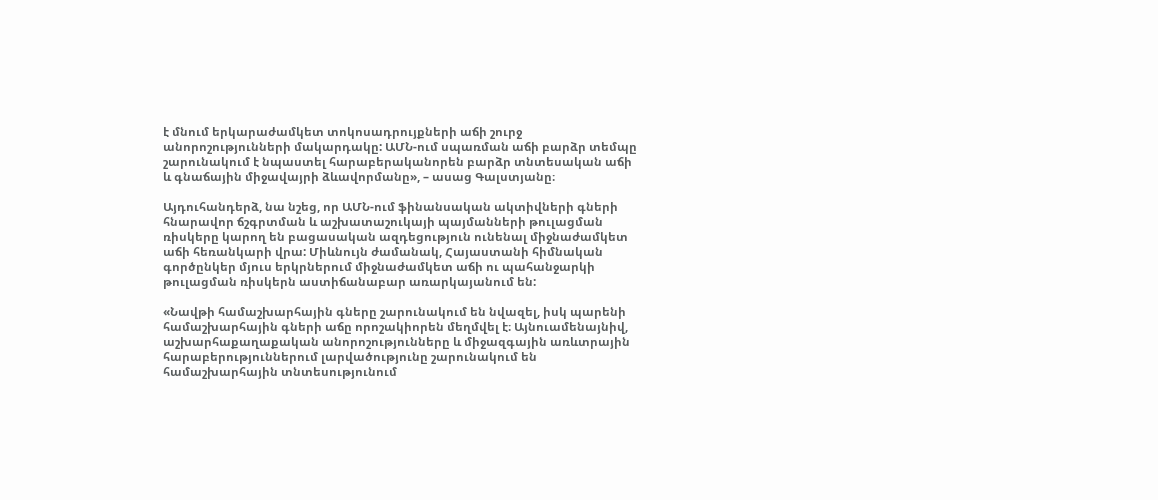է մնում երկարաժամկետ տոկոսադրույքների աճի շուրջ անորոշությունների մակարդակը: ԱՄՆ-ում սպառման աճի բարձր տեմպը շարունակում է նպաստել հարաբերականորեն բարձր տնտեսական աճի և գնաճային միջավայրի ձևավորմանը», – ասաց Գալստյանը։

Այդուհանդերձ, նա նշեց, որ ԱՄՆ-ում ֆինանսական ակտիվների գների հնարավոր ճշգրտման և աշխատաշուկայի պայմանների թուլացման ռիսկերը կարող են բացասական ազդեցություն ունենալ միջնաժամկետ աճի հեռանկարի վրա: Միևնույն ժամանակ, Հայաստանի հիմնական գործընկեր մյուս երկրներում միջնաժամկետ աճի ու պահանջարկի թուլացման ռիսկերն աստիճանաբար առարկայանում են:

«Նավթի համաշխարհային գները շարունակում են նվազել, իսկ պարենի համաշխարհային գների աճը որոշակիորեն մեղմվել է։ Այնուամենայնիվ, աշխարհաքաղաքական անորոշությունները և միջազգային առևտրային հարաբերություններում լարվածությունը շարունակում են համաշխարհային տնտեսությունում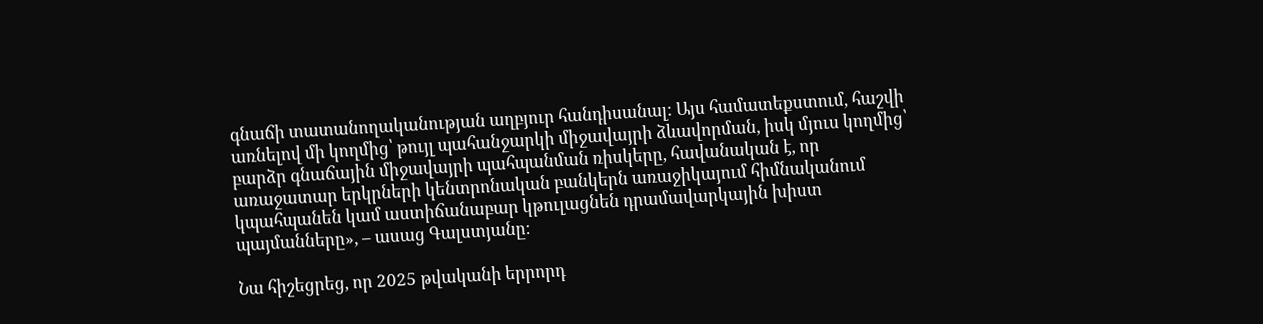գնաճի տատանողականության աղբյուր հանդիսանալ: Այս համատեքստում, հաշվի առնելով մի կողմից՝ թույլ պահանջարկի միջավայրի ձևավորման, իսկ մյուս կողմից՝ բարձր գնաճային միջավայրի պահպանման ռիսկերը, հավանական է, որ առաջատար երկրների կենտրոնական բանկերն առաջիկայում հիմնականում կպահպանեն կամ աստիճանաբար կթուլացնեն դրամավարկային խիստ պայմանները», – ասաց Գալստյանը։

Նա հիշեցրեց, որ 2025 թվականի երրորդ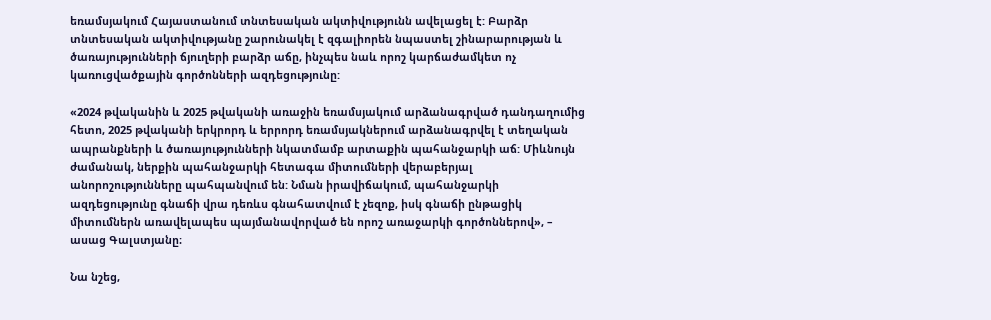եռամսյակում Հայաստանում տնտեսական ակտիվությունն ավելացել է: Բարձր տնտեսական ակտիվությանը շարունակել է զգալիորեն նպաստել շինարարության և ծառայությունների ճյուղերի բարձր աճը, ինչպես նաև որոշ կարճաժամկետ ոչ կառուցվածքային գործոնների ազդեցությունը:

«2024 թվականին և 2025 թվականի առաջին եռամսյակում արձանագրված դանդաղումից հետո, 2025 թվականի երկրորդ և երրորդ եռամսյակներում արձանագրվել է տեղական ապրանքների և ծառայությունների նկատմամբ արտաքին պահանջարկի աճ: Միևնույն ժամանակ, ներքին պահանջարկի հետագա միտումների վերաբերյալ անորոշությունները պահպանվում են: Նման իրավիճակում, պահանջարկի ազդեցությունը գնաճի վրա դեռևս գնահատվում է չեզոք, իսկ գնաճի ընթացիկ միտումներն առավելապես պայմանավորված են որոշ առաջարկի գործոններով», – ասաց Գալստյանը։

Նա նշեց,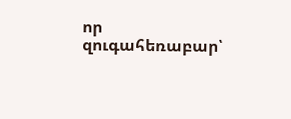որ զուգահեռաբար՝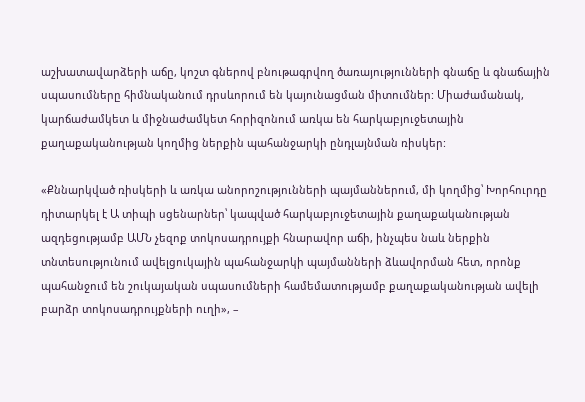աշխատավարձերի աճը, կոշտ գներով բնութագրվող ծառայությունների գնաճը և գնաճային սպասումները հիմնականում դրսևորում են կայունացման միտումներ: Միաժամանակ, կարճաժամկետ և միջնաժամկետ հորիզոնում առկա են հարկաբյուջետային քաղաքականության կողմից ներքին պահանջարկի ընդլայնման ռիսկեր:

«Քննարկված ռիսկերի և առկա անորոշությունների պայմաններում, մի կողմից՝ Խորհուրդը դիտարկել է Ա տիպի սցենարներ՝ կապված հարկաբյուջետային քաղաքականության ազդեցությամբ ԱՄՆ չեզոք տոկոսադրույքի հնարավոր աճի, ինչպես նաև ներքին տնտեսությունում ավելցուկային պահանջարկի պայմանների ձևավորման հետ, որոնք պահանջում են շուկայական սպասումների համեմատությամբ քաղաքականության ավելի բարձր տոկոսադրույքների ուղի», –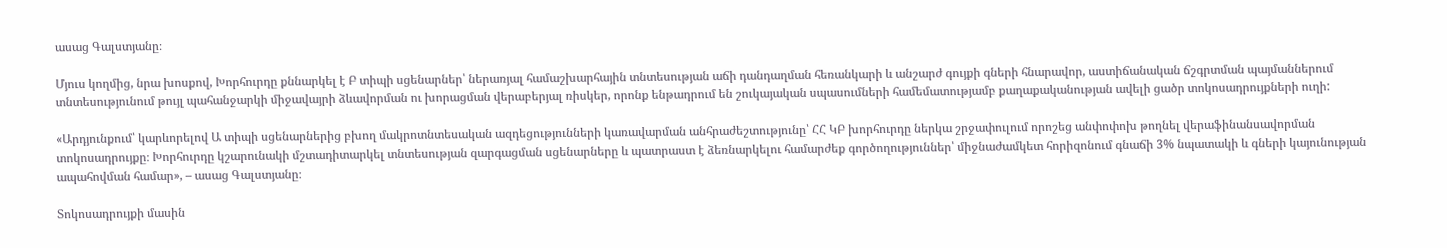ասաց Գալստյանը։

Մյուս կողմից, նրա խոսքով, Խորհուրդը քննարկել է Բ տիպի սցենարներ՝ ներառյալ համաշխարհային տնտեսության աճի դանդաղման հեռանկարի և անշարժ գույքի գների հնարավոր, աստիճանական ճշգրտման պայմաններում տնտեսությունում թույլ պահանջարկի միջավայրի ձևավորման ու խորացման վերաբերյալ ռիսկեր, որոնք ենթադրում են շուկայական սպասումների համեմատությամբ քաղաքականության ավելի ցածր տոկոսադրույքների ուղի:

«Արդյունքում՝ կարևորելով Ա տիպի սցենարներից բխող մակրոտնտեսական ազդեցությունների կառավարման անհրաժեշտությունը՝ ՀՀ ԿԲ խորհուրդը ներկա շրջափուլում որոշեց անփոփոխ թողնել վերաֆինանսավորման տոկոսադրույքը։ Խորհուրդը կշարունակի մշտադիտարկել տնտեսության զարգացման սցենարները և պատրաստ է ձեռնարկելու համարժեք գործողություններ՝ միջնաժամկետ հորիզոնում գնաճի 3% նպատակի և գների կայունության ապահովման համար», – ասաց Գալստյանը։

Տոկոսադրույքի մասին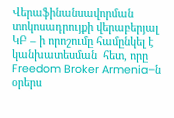Վերաֆինանսավորման տոկոսադրույքի վերաբերյալ ԿԲ – ի որոշումը համընկել է կանխատեսման  հետ, որը Freedom Broker Armenia–ն օրերս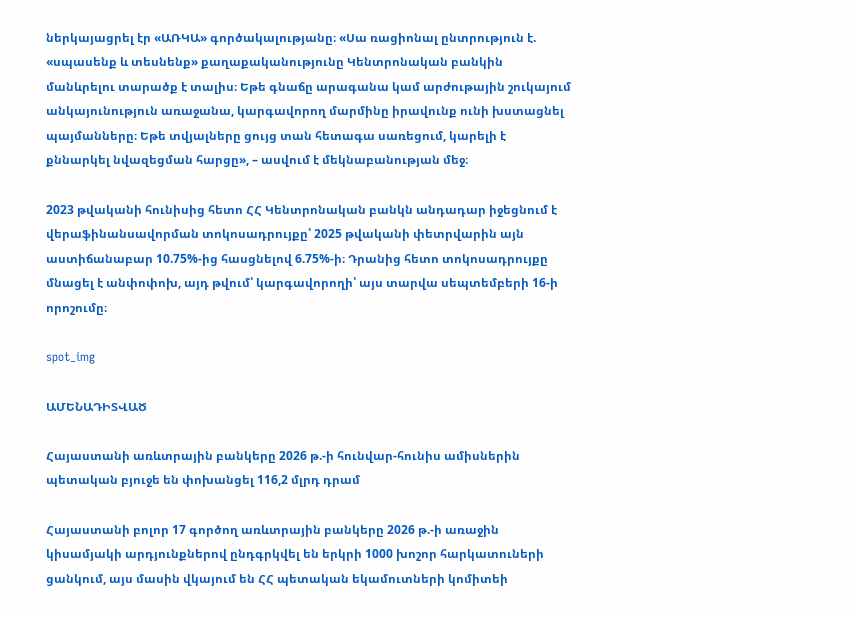ներկայացրել էր «ԱՌԿԱ» գործակալությանը։ «Սա ռացիոնալ ընտրություն է. «սպասենք և տեսնենք» քաղաքականությունը Կենտրոնական բանկին մանևրելու տարածք է տալիս։ Եթե գնաճը արագանա կամ արժութային շուկայում անկայունություն առաջանա, կարգավորող մարմինը իրավունք ունի խստացնել պայմանները։ Եթե տվյալները ցույց տան հետագա սառեցում, կարելի է քննարկել նվազեցման հարցը», – ասվում է մեկնաբանության մեջ։

2023 թվականի հունիսից հետո ՀՀ Կենտրոնական բանկն անդադար իջեցնում է վերաֆինանսավորման տոկոսադրույքը՝ 2025 թվականի փետրվարին այն աստիճանաբար 10.75%-ից հասցնելով 6.75%-ի։ Դրանից հետո տոկոսադրույքը մնացել է անփոփոխ, այդ թվում՝ կարգավորողի՝ այս տարվա սեպտեմբերի 16-ի որոշումը։

spot_img

ԱՄԵՆԱԴԻՏՎԱԾ

Հայաստանի առևտրային բանկերը 2026 թ.-ի հունվար-հունիս ամիսներին պետական բյուջե են փոխանցել 116,2 մլրդ դրամ

Հայաստանի բոլոր 17 գործող առևտրային բանկերը 2026 թ.-ի առաջին կիսամյակի արդյունքներով ընդգրկվել են երկրի 1000 խոշոր հարկատուների ցանկում, այս մասին վկայում են ՀՀ պետական եկամուտների կոմիտեի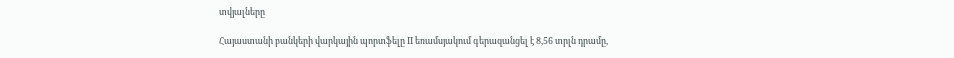տվյալները

Հայաստանի բանկերի վարկային պորտֆելը II եռամսյակում գերազանցել է 8,56 տրլն դրամը,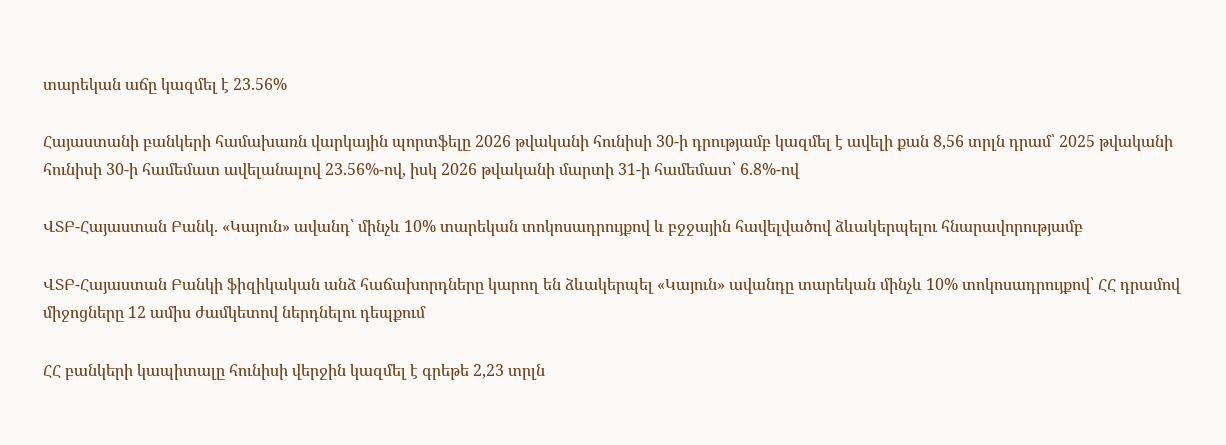տարեկան աճը կազմել է 23.56%

Հայաստանի բանկերի համախառն վարկային պորտֆելը 2026 թվականի հունիսի 30-ի դրությամբ կազմել է ավելի քան 8,56 տրլն դրամ՝ 2025 թվականի հունիսի 30-ի համեմատ ավելանալով 23.56%-ով, իսկ 2026 թվականի մարտի 31-ի համեմատ՝ 6.8%-ով

ՎՏԲ-Հայաստան Բանկ. «Կայուն» ավանդ՝ մինչև 10% տարեկան տոկոսադրույքով և բջջային հավելվածով ձևակերպելու հնարավորությամբ

ՎՏԲ-Հայաստան Բանկի ֆիզիկական անձ հաճախորդները կարող են ձևակերպել «Կայուն» ավանդը տարեկան մինչև 10% տոկոսադրույքով՝ ՀՀ դրամով միջոցները 12 ամիս ժամկետով ներդնելու դեպքում

ՀՀ բանկերի կապիտալը հունիսի վերջին կազմել է գրեթե 2,23 տրլն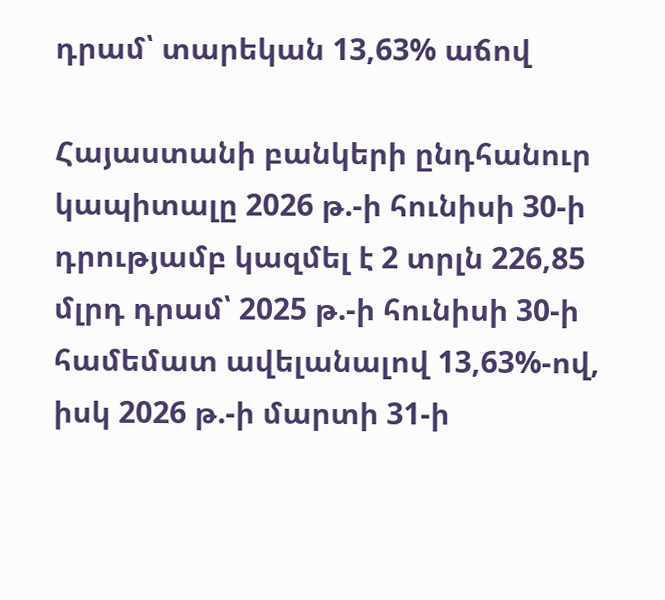դրամ՝ տարեկան 13,63% աճով

Հայաստանի բանկերի ընդհանուր կապիտալը 2026 թ.-ի հունիսի 30-ի դրությամբ կազմել է 2 տրլն 226,85 մլրդ դրամ՝ 2025 թ.-ի հունիսի 30-ի համեմատ ավելանալով 13,63%-ով, իսկ 2026 թ.-ի մարտի 31-ի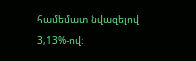համեմատ նվազելով 3,13%-ով։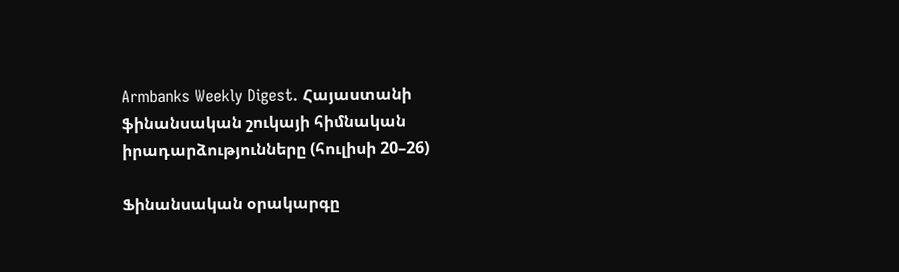Armbanks Weekly Digest. Հայաստանի ֆինանսական շուկայի հիմնական իրադարձությունները (հուլիսի 20–26)

Ֆինանսական օրակարգը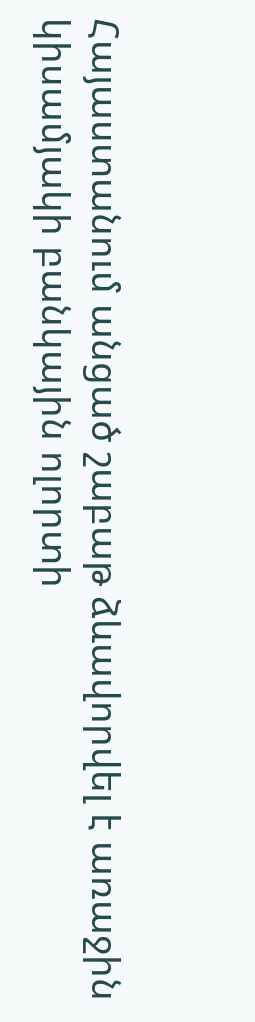Հայաստանում անցած շաբաթ ձևավորվել է առաջին կիսամյակի բանկային ոլորտի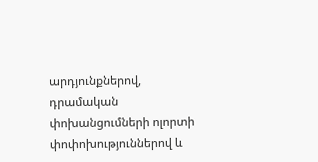արդյունքներով, դրամական փոխանցումների ոլորտի փոփոխություններով և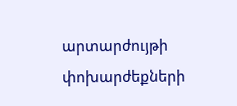արտարժույթի փոխարժեքների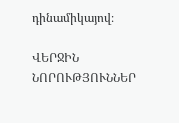դինամիկայով։

ՎԵՐՋԻՆ ՆՈՐՈՒԹՅՈՒՆՆԵՐ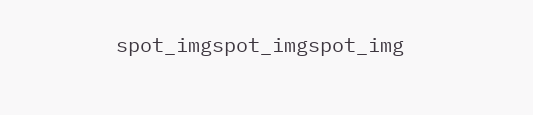spot_imgspot_imgspot_img